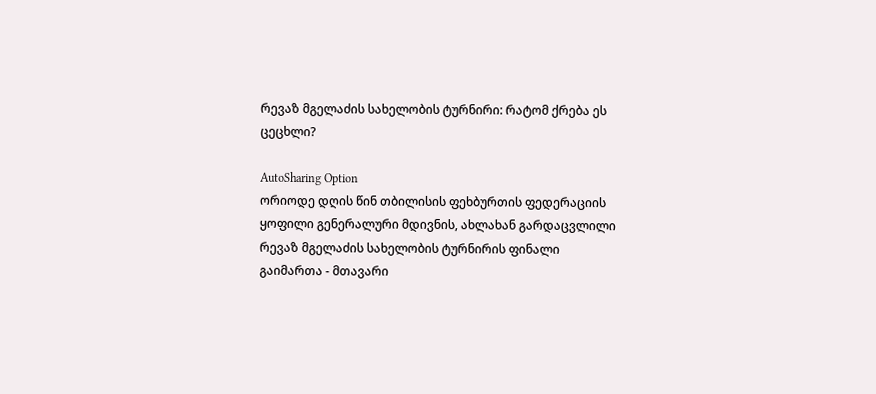რევაზ მგელაძის სახელობის ტურნირი: რატომ ქრება ეს ცეცხლი?

AutoSharing Option
ორიოდე დღის წინ თბილისის ფეხბურთის ფედერაციის ყოფილი გენერალური მდივნის, ახლახან გარდაცვლილი რევაზ მგელაძის სახელობის ტურნირის ფინალი გაიმართა - მთავარი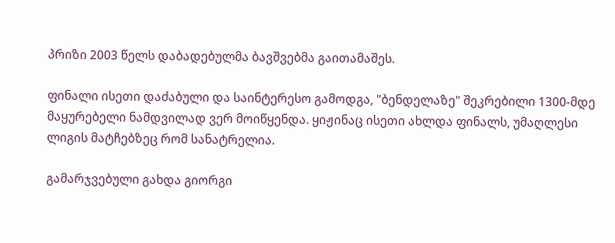პრიზი 2003 წელს დაბადებულმა ბავშვებმა გაითამაშეს.

ფინალი ისეთი დაძაბული და საინტერესო გამოდგა, "ბენდელაზე" შეკრებილი 1300-მდე მაყურებელი ნამდვილად ვერ მოიწყენდა. ყიჟინაც ისეთი ახლდა ფინალს, უმაღლესი ლიგის მატჩებზეც რომ სანატრელია.

გამარჯვებული გახდა გიორგი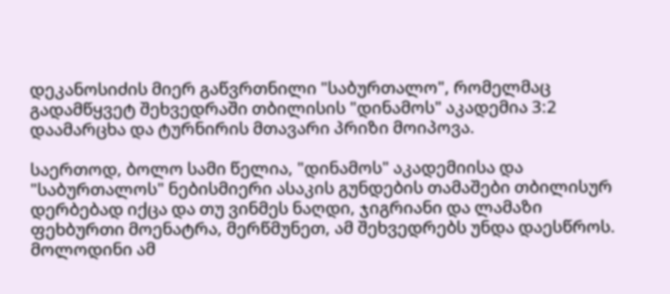დეკანოსიძის მიერ გაწვრთნილი "საბურთალო", რომელმაც გადამწყვეტ შეხვედრაში თბილისის "დინამოს" აკადემია 3:2 დაამარცხა და ტურნირის მთავარი პრიზი მოიპოვა.

საერთოდ, ბოლო სამი წელია, "დინამოს" აკადემიისა და "საბურთალოს" ნებისმიერი ასაკის გუნდების თამაშები თბილისურ
დერბებად იქცა და თუ ვინმეს ნაღდი, ჯიგრიანი და ლამაზი ფეხბურთი მოენატრა, მერწმუნეთ, ამ შეხვედრებს უნდა დაესწროს. მოლოდინი ამ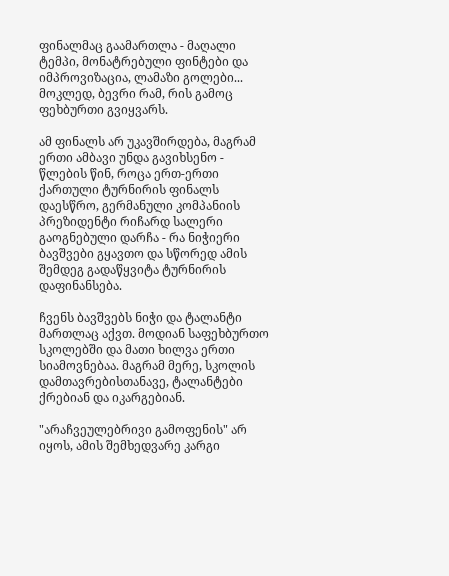ფინალმაც გაამართლა - მაღალი ტემპი, მონატრებული ფინტები და იმპროვიზაცია, ლამაზი გოლები... მოკლედ, ბევრი რამ, რის გამოც ფეხბურთი გვიყვარს.

ამ ფინალს არ უკავშირდება, მაგრამ ერთი ამბავი უნდა გავიხსენო - წლების წინ, როცა ერთ-ერთი ქართული ტურნირის ფინალს დაესწრო, გერმანული კომპანიის პრეზიდენტი რიჩარდ სალერი გაოგნებული დარჩა - რა ნიჭიერი ბავშვები გყავთო და სწორედ ამის შემდეგ გადაწყვიტა ტურნირის დაფინანსება.

ჩვენს ბავშვებს ნიჭი და ტალანტი მართლაც აქვთ. მოდიან საფეხბურთო სკოლებში და მათი ხილვა ერთი სიამოვნებაა. მაგრამ მერე, სკოლის დამთავრებისთანავე, ტალანტები ქრებიან და იკარგებიან.

"არაჩვეულებრივი გამოფენის" არ იყოს, ამის შემხედვარე კარგი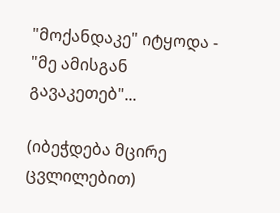"მოქანდაკე" იტყოდა - "მე ამისგან გავაკეთებ"...

(იბეჭდება მცირე ცვლილებით)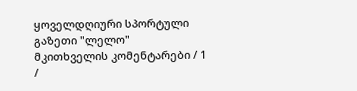ყოველდღიური სპორტული გაზეთი "ლელო"
მკითხველის კომენტარები / 1 /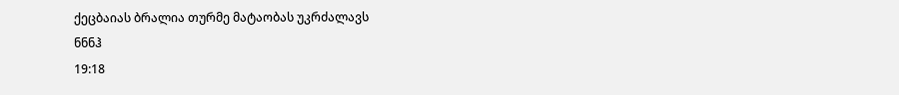ქეცბაიას ბრალია თურმე მატაობას უკრძალავს
ნნნჰ
19:18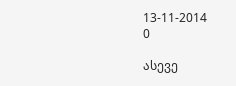13-11-2014
0

ასევე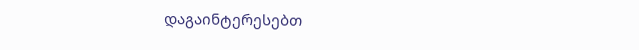დაგაინტერესებთ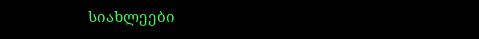სიახლეები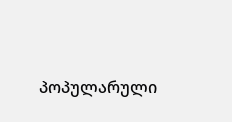პოპულარული